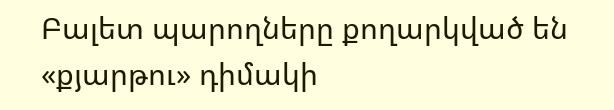Բալետ պարողները քողարկված են «քյարթու» դիմակի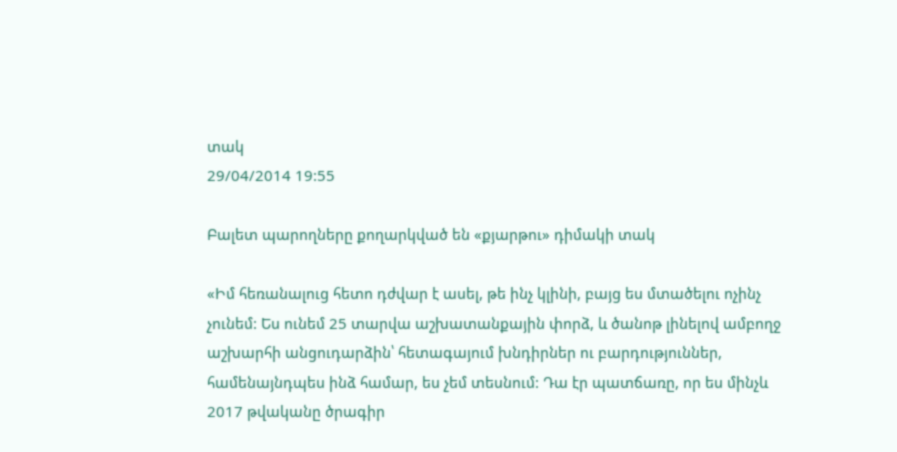տակ
29/04/2014 19:55

Բալետ պարողները քողարկված են «քյարթու» դիմակի տակ

«Իմ հեռանալուց հետո դժվար է ասել, թե ինչ կլինի, բայց ես մտածելու ոչինչ չունեմ: Ես ունեմ 25 տարվա աշխատանքային փորձ, և ծանոթ լինելով ամբողջ աշխարհի անցուդարձին՝ հետագայում խնդիրներ ու բարդություններ, համենայնդպես ինձ համար, ես չեմ տեսնում: Դա էր պատճառը, որ ես մինչև 2017 թվականը ծրագիր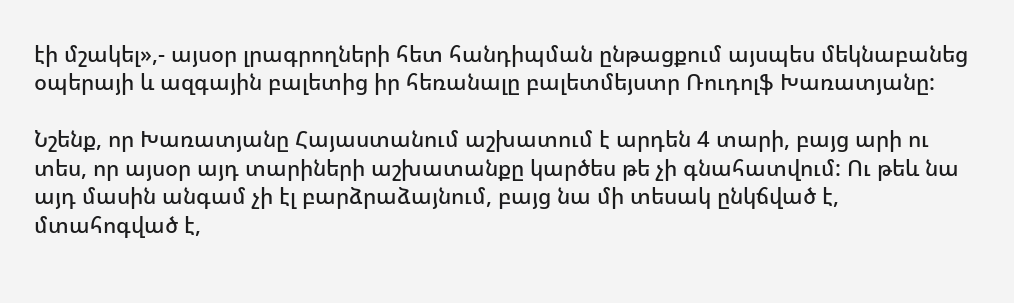էի մշակել»,- այսօր լրագրողների հետ հանդիպման ընթացքում այսպես մեկնաբանեց օպերայի և ազգային բալետից իր հեռանալը բալետմեյստր Ռուդոլֆ Խառատյանը:

Նշենք, որ Խառատյանը Հայաստանում աշխատում է արդեն 4 տարի, բայց արի ու տես, որ այսօր այդ տարիների աշխատանքը կարծես թե չի գնահատվում: Ու թեև նա այդ մասին անգամ չի էլ բարձրաձայնում, բայց նա մի տեսակ ընկճված է, մտահոգված է,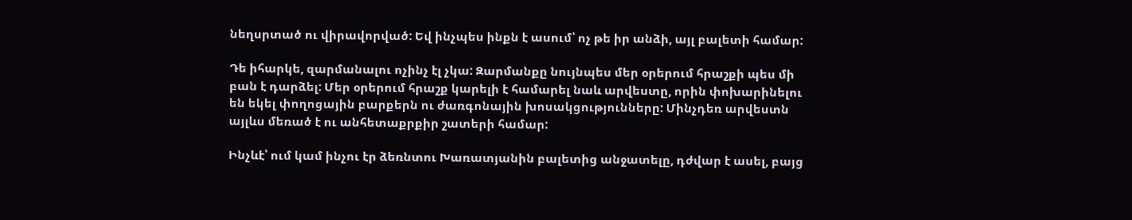նեղսրտած ու վիրավորված: Եվ ինչպես ինքն է ասում՝ ոչ թե իր անձի, այլ բալետի համար:

Դե իհարկե, զարմանալու ոչինչ էլ չկա: Զարմանքը նույնպես մեր օրերում հրաշքի պես մի բան է դարձել: Մեր օրերում հրաշք կարելի է համարել նաև արվեստը, որին փոխարինելու են եկել փողոցային բարքերն ու ժառգոնային խոսակցությունները: Մինչդեռ արվեստն այլևս մեռած է ու անհետաքրքիր շատերի համար:

Ինչևէ՝ ում կամ ինչու էր ձեռնտու Խառատյանին բալետից անջատելը, դժվար է ասել, բայց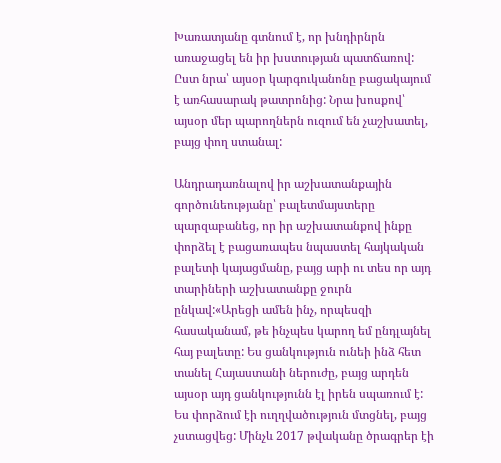Խառատյանը գտնում է, որ խնդիրնրն առաջացել են իր խստության պատճառով: Ըստ նրա՝ այսօր կարգուկանոնը բացակայում է առհասարակ թատրոնից: Նրա խոսքով՝ այսօր մեր պարողներն ուզում են չաշխատել, բայց փող ստանալ:

Անդրադառնալով իր աշխատանքային գործունեությանը՝ բալետմայստերը պարզաբանեց, որ իր աշխատանքով ինքը փորձել է բացառապես նպաստել հայկական բալետի կայացմանը, բայց արի ու տես որ այդ տարիների աշխատանքը ջուրն ընկավ:«Արեցի ամեն ինչ, որպեսզի հասականամ, թե ինչպես կարող եմ ընդլայնել հայ բալետը: Ես ցանկություն ունեի ինձ հետ տանել Հայաստանի ներուժը, բայց արդեն այսօր այդ ցանկությունն էլ իրեն սպառում է: Ես փորձում էի ուղղվածություն մտցնել, բայց չստացվեց: Մինչև 2017 թվականը ծրագրեր էի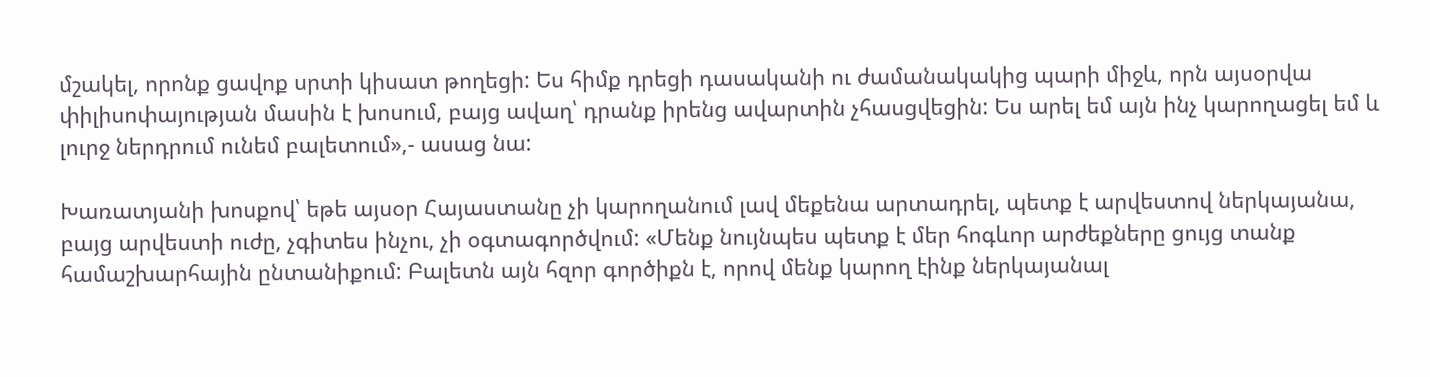մշակել, որոնք ցավոք սրտի կիսատ թողեցի: Ես հիմք դրեցի դասականի ու ժամանակակից պարի միջև, որն այսօրվա փիլիսոփայության մասին է խոսում, բայց ավաղ՝ դրանք իրենց ավարտին չհասցվեցին: Ես արել եմ այն ինչ կարողացել եմ և լուրջ ներդրում ունեմ բալետում»,- ասաց նա:

Խառատյանի խոսքով՝ եթե այսօր Հայաստանը չի կարողանում լավ մեքենա արտադրել, պետք է արվեստով ներկայանա, բայց արվեստի ուժը, չգիտես ինչու, չի օգտագործվում: «Մենք նույնպես պետք է մեր հոգևոր արժեքները ցույց տանք համաշխարհային ընտանիքում: Բալետն այն հզոր գործիքն է, որով մենք կարող էինք ներկայանալ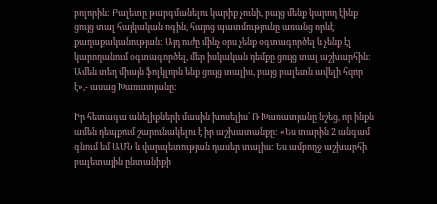բոլորին: Բալետը թարգմանելու կարիք չունի, բայց մենք կարող էինք ցույց տալ հայկական ոգին, հայոց պատմությունը առանց որևէ քաղաքականության: Այդ ուժը մինչ օրս չենք օգտագործել և չենք էլ կարողանում օգտագործել, մեր իսկական դեմքը ցույց տալ աշխարհին: Ամեն տեղ միայն ֆոլկլորն ենք ցույց տալիս, բայց բալետն ավելի հզոր է»,- ասաց Խառատյանը:

Իր հետագա անելիքների մասին խոսելիս՝ Ռ Խառատյանը նշեց, որ ինքն ամեն դեպքում շարունակելու է իր աշխատանքը: «Ես տարին 2 անգամ գնում եմ ԱՄՆ և վարպետության դասեր տալիս: Ես ամբողջ աշխարհի բալետային ընտանիքի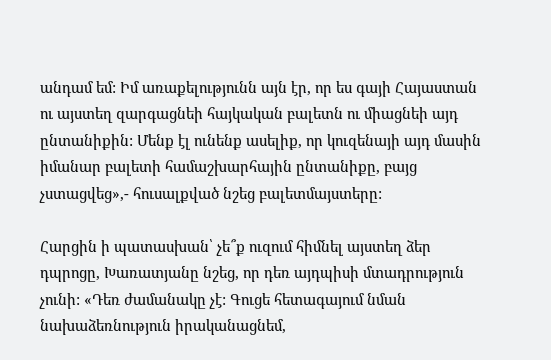անդամ եմ: Իմ առաքելությունն այն էր, որ ես գայի Հայաստան ու այստեղ զարգացնեի հայկական բալետն ու միացնեի այդ ընտանիքին: Մենք էլ ունենք ասելիք, որ կուզենայի այդ մասին իմանար բալետի համաշխարհային ընտանիքը, բայց չստացվեց»,- հուսալքված նշեց բալետմայստերը:

Հարցին ի պատասխան՝ չե՞ք ուզում հիմնել այստեղ ձեր դպրոցը, Խառատյանը նշեց, որ դեռ այդպիսի մտադրություն չունի: «Դեռ ժամանակը չէ: Գուցե հետագայում նման նախաձեռնություն իրականացնեմ,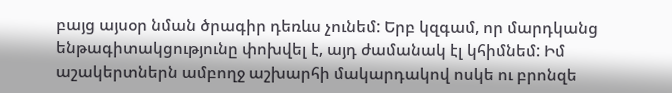բայց այսօր նման ծրագիր դեռևս չունեմ: Երբ կզգամ, որ մարդկանց ենթագիտակցությունը փոխվել է, այդ ժամանակ էլ կհիմնեմ: Իմ աշակերտներն ամբողջ աշխարհի մակարդակով ոսկե ու բրոնզե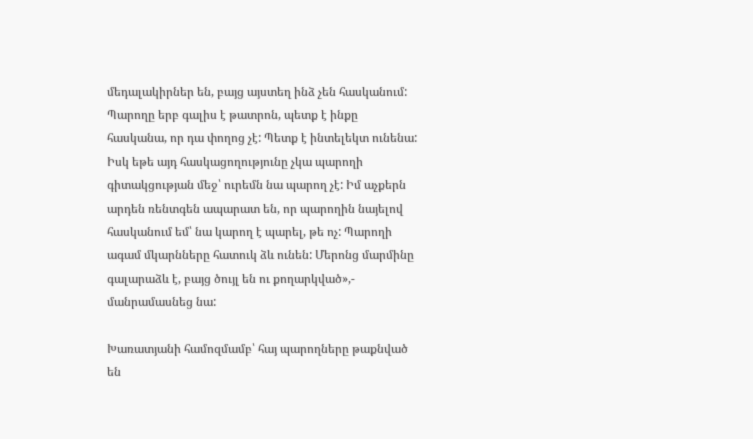մեդալակիրներ են, բայց այստեղ ինձ չեն հասկանում: Պարողը երբ գալիս է թատրոն, պետք է ինքը հասկանա, որ դա փողոց չէ: Պետք է ինտելեկտ ունենա: Իսկ եթե այդ հասկացողությունը չկա պարողի գիտակցության մեջ՝ ուրեմն նա պարող չէ: Իմ աչքերն արդեն ռենտգեն ապարատ են, որ պարողին նայելով հասկանում եմ՝ նա կարող է պարել, թե ոչ: Պարողի ագամ մկարնները հատուկ ձև ունեն: Մերոնց մարմինը գալարաձև է, բայց ծույլ են ու քողարկված»,- մանրամասնեց նա:

Խառատյանի համոզմամբ՝ հայ պարողները թաքնված են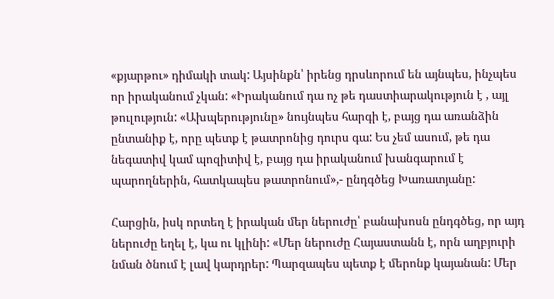«քյարթու» դիմակի տակ: Այսինքն՝ իրենց դրսևորում են այնպես, ինչպես որ իրականում չկան: «Իրականում դա ոչ թե դաստիարակություն է , այլ թուլություն: «Ախպերությունը» նույնպես հարգի է, բայց դա առանձին ընտանիք է, որը պետք է թատրոնից դուրս գա: Ես չեմ ասում, թե դա նեգատիվ կամ պոզիտիվ է, բայց դա իրականում խանգարում է պարողներին, հատկապես թատրոնում»,- ընդգծեց Խառատյանը:

Հարցին, իսկ որտեղ է իրական մեր ներուժը՝ բանախոսն ընդգծեց, որ այդ ներուժը եղել է, կա ու կլինի: «Մեր ներուժը Հայաստանն է, որն աղբյուրի նման ծնում է լավ կարդրեր: Պարզապես պետք է մերոնք կայանան: Մեր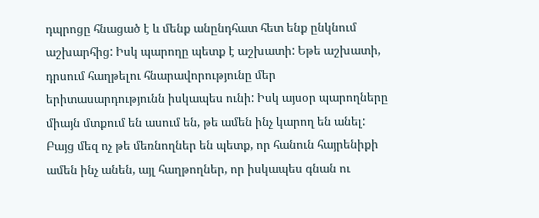դպրոցը հնացած է և մենք անընդհատ հետ ենք ընկնում աշխարհից: Իսկ պարողը պետք է աշխատի: Եթե աշխատի, դրսում հաղթելու հնարավորությունը մեր երիտասարդությունն իսկապես ունի: Իսկ այսօր պարողները միայն մտքում են ասում են, թե ամեն ինչ կարող են անել: Բայց մեզ ոչ թե մեռնողներ են պետք, որ հանուն հայրենիքի ամեն ինչ անեն, այլ հաղթողներ, որ իսկապես գնան ու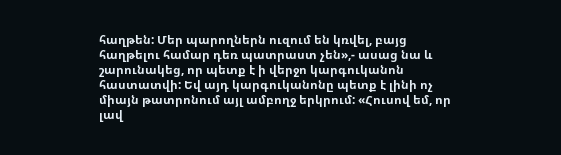հաղթեն: Մեր պարողներն ուզում են կռվել, բայց հաղթելու համար դեռ պատրաստ չեն»,- ասաց նա և շարունակեց, որ պետք է ի վերջո կարգուկանոն հաստատվի: Եվ այդ կարգուկանոնը պետք է լինի ոչ միայն թատրոնում այլ ամբողջ երկրում: «Հուսով եմ, որ լավ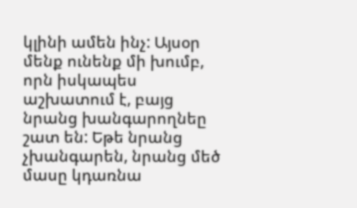կլինի ամեն ինչ: Այսօր մենք ունենք մի խումբ, որն իսկապես աշխատում է, բայց նրանց խանգարողնեը շատ են: Եթե նրանց չխանգարեն, նրանց մեծ մասը կդառնա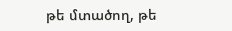թե մտածող, թե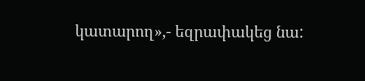կատարող»,- եզրափակեց նա: